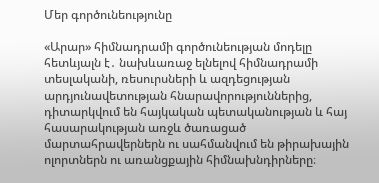Մեր գործունեությունը

«Արար» հիմնադրամի գործունեության մոդելը հետևյալն է․ նախևառաջ ելնելով հիմնադրամի տեսլականի, ռեսուրսների և ազդեցության արդյունավետության հնարավորություններից, դիտարկվում են հայկական պետականության և հայ հասարակության առջև ծառացած մարտահրավերներն ու սահմանվում են թիրախային ոլորտներն ու առանցքային հիմնախնդիրները։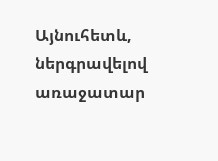Այնուհետև, ներգրավելով առաջատար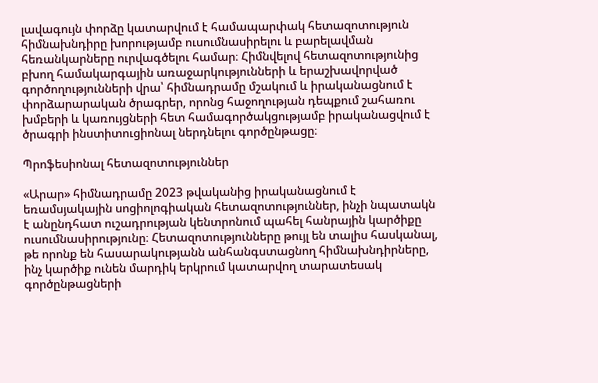լավագույն փորձը կատարվում է համապարփակ հետազոտություն հիմնախնդիրը խորությամբ ուսումնասիրելու և բարելավման հեռանկարները ուրվագծելու համար։ Հիմնվելով հետազոտությունից բխող համակարգային առաջարկությունների և երաշխավորված գործողությունների վրա՝ հիմնադրամը մշակում և իրականացնում է փորձարարական ծրագրեր, որոնց հաջողության դեպքում շահառու խմբերի և կառույցների հետ համագործակցությամբ իրականացվում է ծրագրի ինստիտուցիոնալ ներդնելու գործընթացը։

Պրոֆեսիոնալ հետազոտություններ

«Արար» հիմնադրամը 2023 թվականից իրականացնում է եռամսյակային սոցիոլոգիական հետազոտություններ, ինչի նպատակն է անընդհատ ուշադրության կենտրոնում պահել հանրային կարծիքը ուսումնասիրությունը։ Հետազոտությունները թույլ են տալիս հասկանալ, թե որոնք են հասարակությանն անհանգստացնող հիմնախնդիրները, ինչ կարծիք ունեն մարդիկ երկրում կատարվող տարատեսակ գործընթացների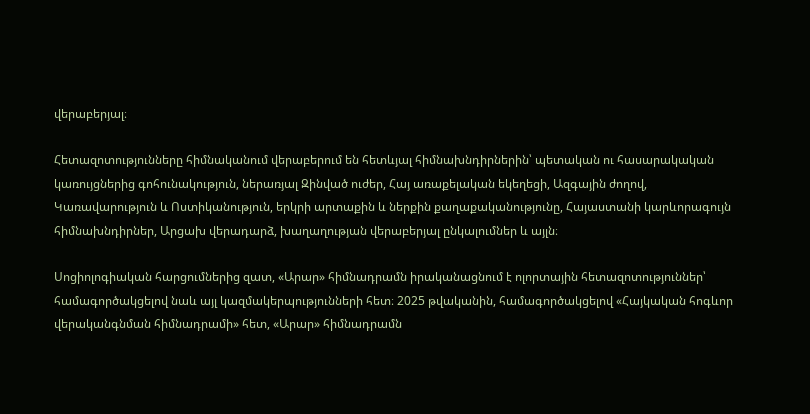վերաբերյալ։

Հետազոտությունները հիմնականում վերաբերում են հետևյալ հիմնախնդիրներին՝ պետական ու հասարակական կառույցներից գոհունակություն, ներառյալ Զինված ուժեր, Հայ առաքելական եկեղեցի, Ազգային ժողով, Կառավարություն և Ոստիկանություն, երկրի արտաքին և ներքին քաղաքականությունը, Հայաստանի կարևորագույն հիմնախնդիրներ, Արցախ վերադարձ, խաղաղության վերաբերյալ ընկալումներ և այլն։

Սոցիոլոգիական հարցումներից զատ, «Արար» հիմնադրամն իրականացնում է ոլորտային հետազոտություններ՝ համագործակցելով նաև այլ կազմակերպությունների հետ։ 2025 թվականին, համագործակցելով «Հայկական հոգևոր վերականգնման հիմնադրամի» հետ, «Արար» հիմնադրամն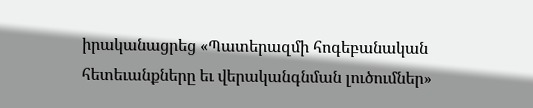իրականացրեց «Պատերազմի հոգեբանական հետեւանքները եւ վերականգնման լուծումներ»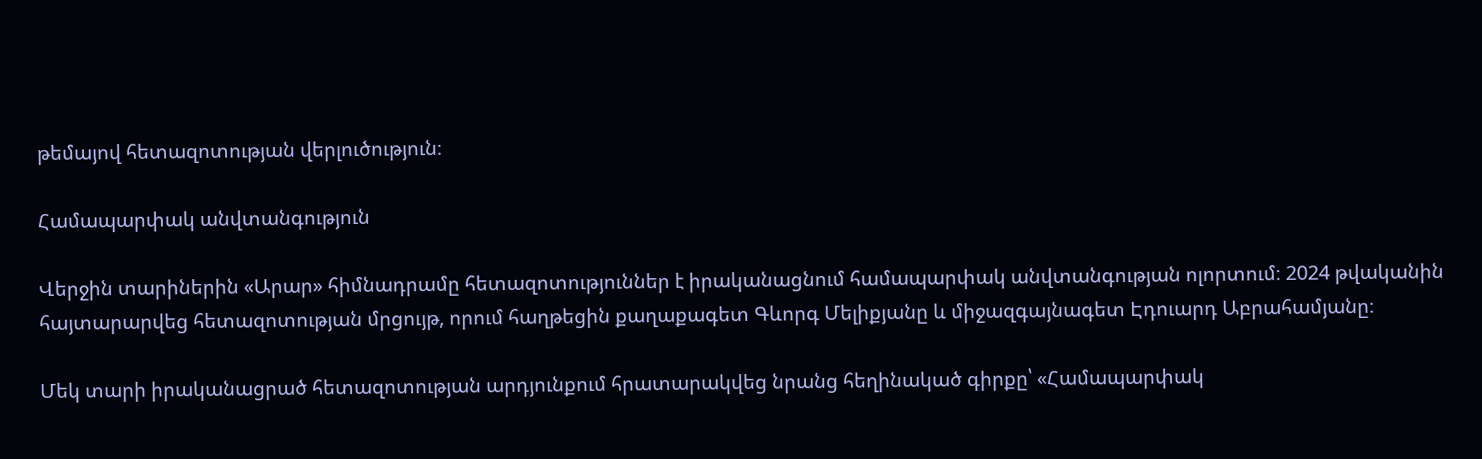թեմայով հետազոտության վերլուծություն։

Համապարփակ անվտանգություն

Վերջին տարիներին «Արար» հիմնադրամը հետազոտություններ է իրականացնում համապարփակ անվտանգության ոլորտում։ 2024 թվականին հայտարարվեց հետազոտության մրցույթ, որում հաղթեցին քաղաքագետ Գևորգ Մելիքյանը և միջազգայնագետ Էդուարդ Աբրահամյանը։

Մեկ տարի իրականացրած հետազոտության արդյունքում հրատարակվեց նրանց հեղինակած գիրքը՝ «Համապարփակ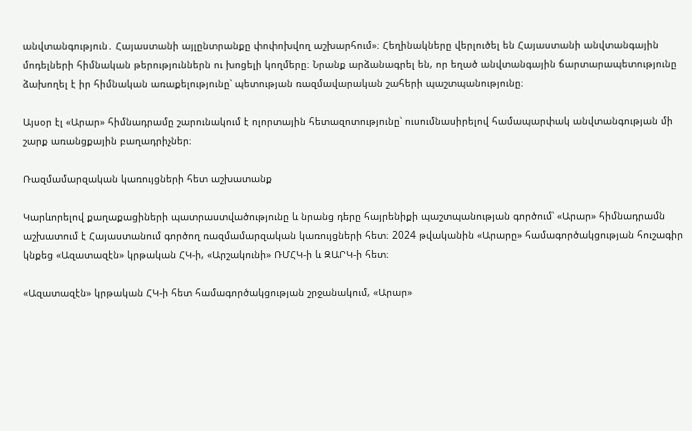անվտանգություն․ Հայաստանի այլընտրանքը փոփոխվող աշխարհում»։ Հեղինակները վերլուծել են Հայաստանի անվտանգային մոդելների հիմնական թերություններն ու խոցելի կողմերը։ Նրանք արձանագրել են, որ եղած անվտանգային ճարտարապետությունը ձախողել է իր հիմնական առաքելությունը՝ պետության ռազմավարական շահերի պաշտպանությունը։

Այսօր էլ «Արար» հիմնադրամը շարունակում է ոլորտային հետազոտությունը՝ ուսումնասիրելով համապարփակ անվտանգության մի շարք առանցքային բաղադրիչներ։

Ռազմամարզական կառույցների հետ աշխատանք

Կարևորելով քաղաքացիների պատրաստվածությունը և նրանց դերը հայրենիքի պաշտպանության գործում՝ «Արար» հիմնադրամն աշխատում է Հայաստանում գործող ռազմամարզական կառույցների հետ։ 2024 թվականին «Արարը» համագործակցության հուշագիր կնքեց «Ազատազէն» կրթական ՀԿ-ի, «Արշակունի» ՌՄՀԿ-ի և ԶԱՐԿ-ի հետ։

«Ազատազէն» կրթական ՀԿ-ի հետ համագործակցության շրջանակում, «Արար»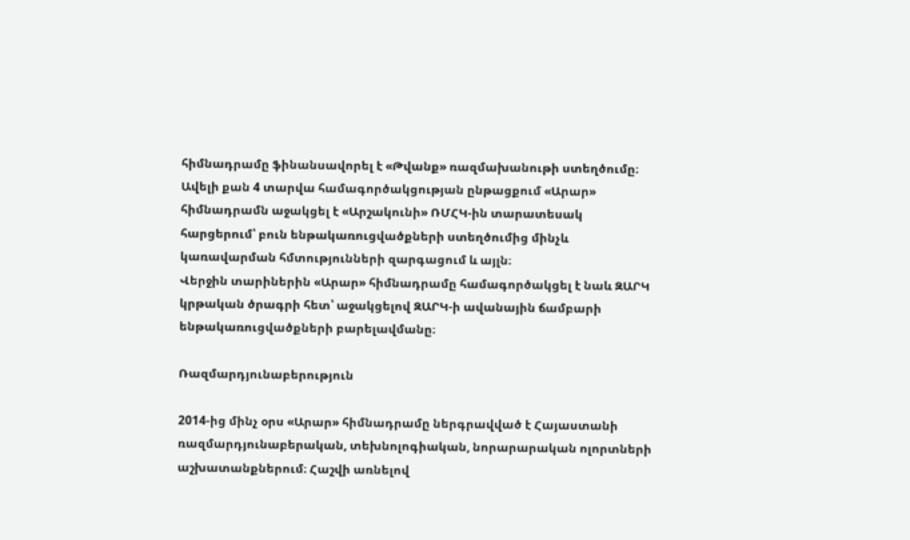հիմնադրամը ֆինանսավորել է «Թվանք» ռազմախանութի ստեղծումը։
Ավելի քան 4 տարվա համագործակցության ընթացքում «Արար» հիմնադրամն աջակցել է «Արշակունի» ՌՄՀԿ-ին տարատեսակ հարցերում՝ բուն ենթակառուցվածքների ստեղծումից մինչև կառավարման հմտությունների զարգացում և այլն։
Վերջին տարիներին «Արար» հիմնադրամը համագործակցել է նաև ԶԱՐԿ կրթական ծրագրի հետ՝ աջակցելով ԶԱՐԿ-ի ավանային ճամբարի ենթակառուցվածքների բարելավմանը։

Ռազմարդյունաբերություն

2014-ից մինչ օրս «Արար» հիմնադրամը ներգրավված է Հայաստանի ռազմարդյունաբերական, տեխնոլոգիական, նորարարական ոլորտների աշխատանքներում։ Հաշվի առնելով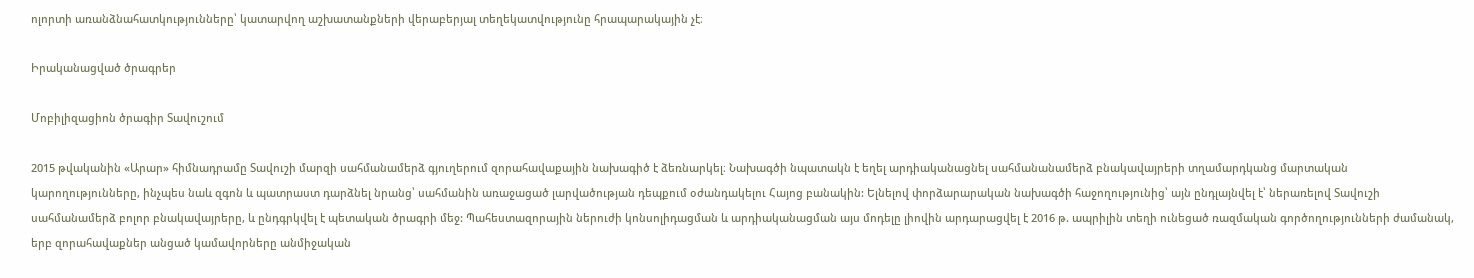ոլորտի առանձնահատկությունները՝ կատարվող աշխատանքների վերաբերյալ տեղեկատվությունը հրապարակային չէ։

Իրականացված ծրագրեր

Մոբիլիզացիոն ծրագիր Տավուշում

2015 թվականին «Արար» հիմնադրամը Տավուշի մարզի սահմանամերձ գյուղերում զորահավաքային նախագիծ է ձեռնարկել։ Նախագծի նպատակն է եղել արդիականացնել սահմանանամերձ բնակավայրերի տղամարդկանց մարտական կարողությունները, ինչպես նաև զգոն և պատրաստ դարձնել նրանց՝ սահմանին առաջացած լարվածության դեպքում օժանդակելու Հայոց բանակին: Ելնելով փորձարարական նախագծի հաջողությունից՝ այն ընդլայնվել է՝ ներառելով Տավուշի սահմանամերձ բոլոր բնակավայրերը, և ընդգրկվել է պետական ծրագրի մեջ: Պահեստազորային ներուժի կոնսոլիդացման և արդիականացման այս մոդելը լիովին արդարացվել է 2016 թ. ապրիլին տեղի ունեցած ռազմական գործողությունների ժամանակ, երբ զորահավաքներ անցած կամավորները անմիջական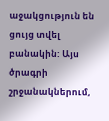աջակցություն են ցույց տվել բանակին: Այս ծրագրի շրջանակներում,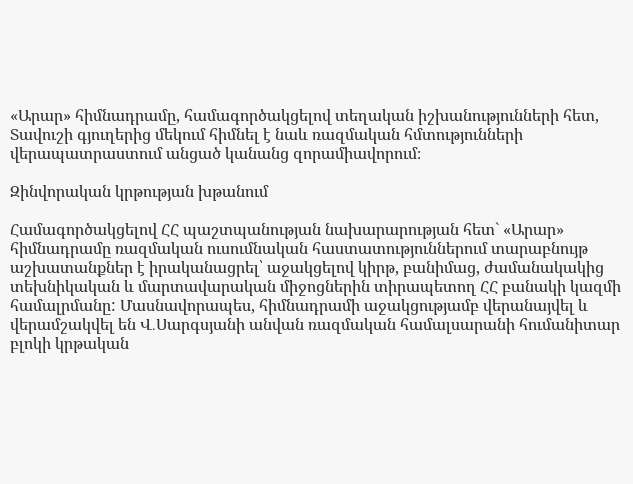«Արար» հիմնադրամը, համագործակցելով տեղական իշխանությունների հետ, Տավուշի գյուղերից մեկում հիմնել է նաև ռազմական հմտությունների վերապատրաստում անցած կանանց զորամիավորում։

Զինվորական կրթության խթանում

Համագործակցելով ՀՀ պաշտպանության նախարարության հետ` «Արար» հիմնադրամը ռազմական ուսումնական հաստատություններում տարաբնույթ աշխատանքներ է իրականացրել՝ աջակցելով կիրթ, բանիմաց, ժամանակակից տեխնիկական և մարտավարական միջոցներին տիրապետող ՀՀ բանակի կազմի համալրմանը: Մասնավորապես, հիմնադրամի աջակցությամբ վերանայվել և վերամշակվել են Վ․Սարգսյանի անվան ռազմական համալսարանի հումանիտար բլոկի կրթական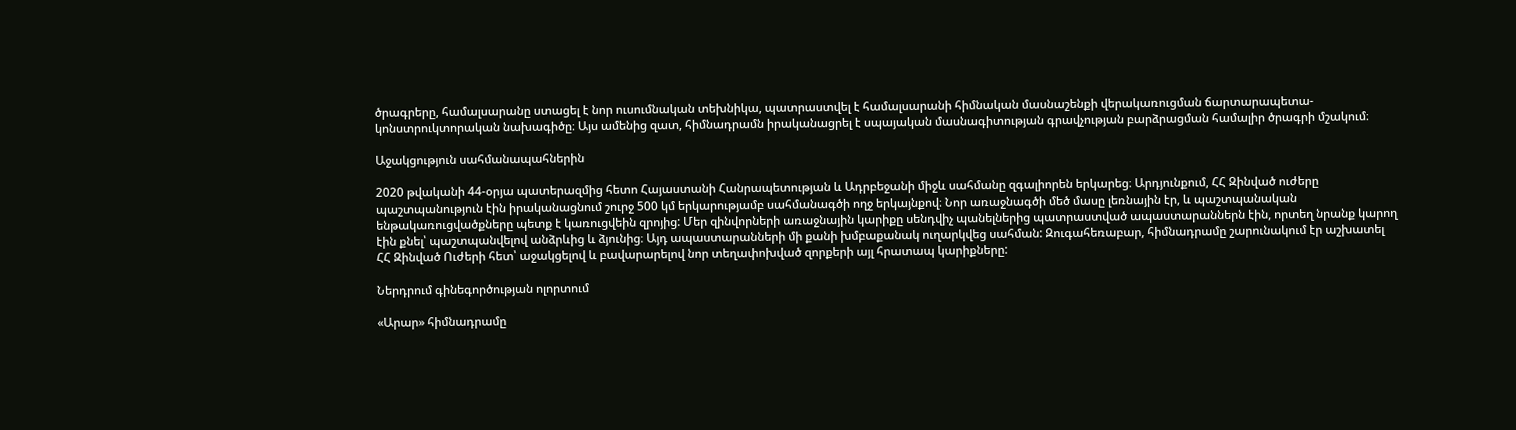ծրագրերը, համալսարանը ստացել է նոր ուսումնական տեխնիկա, պատրաստվել է համալսարանի հիմնական մասնաշենքի վերակառուցման ճարտարապետա-կոնստրուկտորական նախագիծը։ Այս ամենից զատ, հիմնադրամն իրականացրել է սպայական մասնագիտության գրավչության բարձրացման համալիր ծրագրի մշակում։

Աջակցություն սահմանապահներին

2020 թվականի 44-օրյա պատերազմից հետո Հայաստանի Հանրապետության և Ադրբեջանի միջև սահմանը զգալիորեն երկարեց։ Արդյունքում, ՀՀ Զինված ուժերը պաշտպանություն էին իրականացնում շուրջ 500 կմ երկարությամբ սահմանագծի ողջ երկայնքով։ Նոր առաջնագծի մեծ մասը լեռնային էր, և պաշտպանական ենթակառուցվածքները պետք է կառուցվեին զրոյից: Մեր զինվորների առաջնային կարիքը սենդվիչ պանելներից պատրաստված ապաստարաններն էին, որտեղ նրանք կարող էին քնել՝ պաշտպանվելով անձրևից և ձյունից։ Այդ ապաստարանների մի քանի խմբաքանակ ուղարկվեց սահման: Զուգահեռաբար, հիմնադրամը շարունակում էր աշխատել ՀՀ Զինված Ուժերի հետ՝ աջակցելով և բավարարելով նոր տեղափոխված զորքերի այլ հրատապ կարիքները:

Ներդրում գինեգործության ոլորտում

«Արար» հիմնադրամը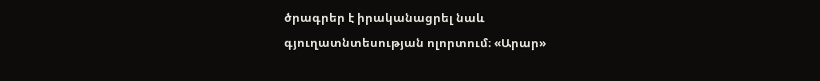ծրագրեր է իրականացրել նաև գյուղատնտեսության ոլորտում։ «Արար»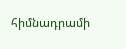հիմնադրամի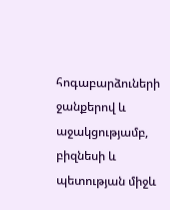հոգաբարձուների ջանքերով և աջակցությամբ, բիզնեսի և պետության միջև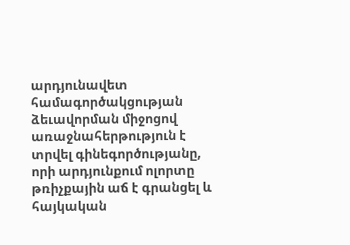արդյունավետ համագործակցության ձեւավորման միջոցով առաջնահերթություն է տրվել գինեգործությանը, որի արդյունքում ոլորտը թռիչքային աճ է գրանցել և հայկական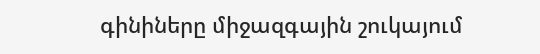գինիները միջազգային շուկայում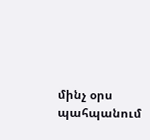մինչ օրս պահպանում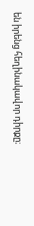են իրենց հեղինակավոր դիրքը։